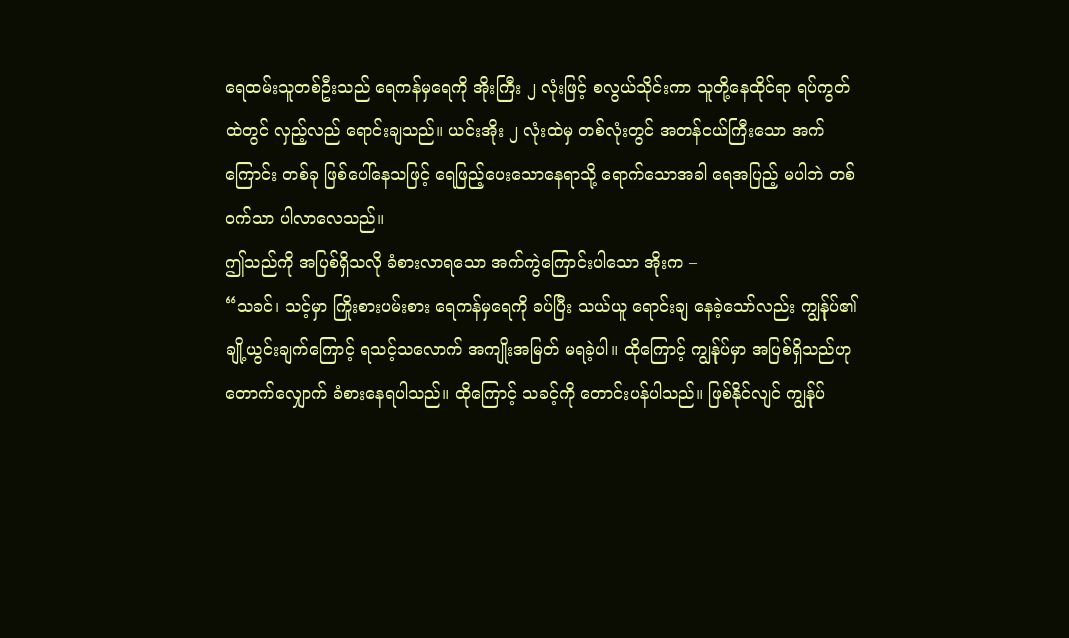ရေထမ်းသူတစ်ဦးသည် ရေကန်မှရေကို အိုးကြီး ၂ လုံးဖြင့် စလွယ်သိုင်းကာ သူတို့နေထိုင်ရာ ရပ်ကွတ်ထဲတွင် လှည့်လည် ရောင်းချသည်။ ယင်းအိုး ၂ လုံးထဲမှ တစ်လုံးတွင် အတန်ငယ်ကြီးသော အက်ကြောင်း တစ်ခု ဖြစ်ပေါ်နေသဖြင့် ရေဖြည့်ပေးသောနေရာသို့ ရောက်သောအခါ ရေအပြည့် မပါဘဲ တစ်ဝက်သာ ပါလာလေသည်။
ဤသည်ကို အပြစ်ရှိသလို ခံစားလာရသော အက်ကွဲကြောင်းပါသော အိုးက –
“သခင်၊ သင့်မှာ ကြိုးစားပမ်းစား ရေကန်မှရေကို ခပ်ပြီး သယ်ယူ ရောင်းချ နေခဲ့သော်လည်း ကျွန်ုပ်၏ ချို့ယွင်းချက်ကြောင့် ရသင့်သလောက် အကျိုးအမြတ် မရခဲ့ပါ။ ထိုကြောင့် ကျွန်ုပ်မှာ အပြစ်ရှိသည်ဟု တောက်လျှောက် ခံစားနေရပါသည်။ ထိုကြောင့် သခင့်ကို တောင်းပန်ပါသည်။ ဖြစ်နိုင်လျင် ကျွန်ုပ်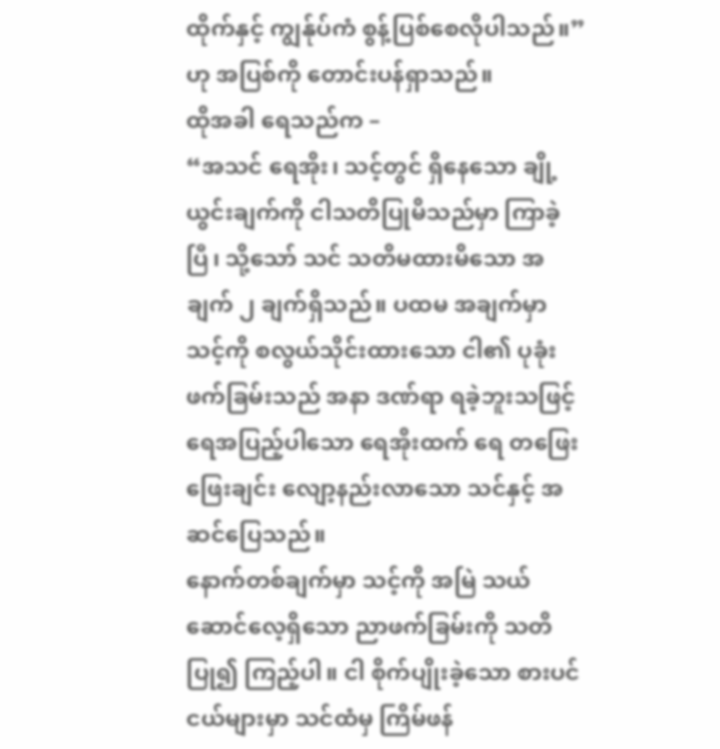ထိုက်နှင့် ကျွန်ုပ်ကံ စွန့်ပြစ်စေလိုပါသည်။” ဟု အပြစ်ကို တောင်းပန်ရှာသည်။
ထိုအခါ ရေသည်က –
“အသင် ရေအိုး၊ သင့်တွင် ရှိနေသော ချို့ယွင်းချက်ကို ငါသတိပြုမိသည်မှာ ကြာခဲ့ပြီ၊ သို့သော် သင် သတိမထားမိသော အချက် ၂ ချက်ရှိသည်။ ပထမ အချက်မှာ သင့်ကို စလွယ်သိုင်းထားသော ငါ၏ ပုခုံးဖက်ခြမ်းသည် အနာ ဒဏ်ရာ ရခဲ့ဘူးသဖြင့် ရေအပြည့်ပါသော ရေအိုးထက် ရေ တဖြေးဖြေးချင်း လျော့နည်းလာသော သင်နှင့် အဆင်ပြေသည်။
နောက်တစ်ချက်မှာ သင့်ကို အမြဲ သယ်ဆောင်လေ့ရှိသော ညာဖက်ခြမ်းကို သတိပြု၍ ကြည့်ပါ။ ငါ စိုက်ပျိုးခဲ့သော စားပင်ငယ်များမှာ သင်ထံမှ ကြိမ်ဖန်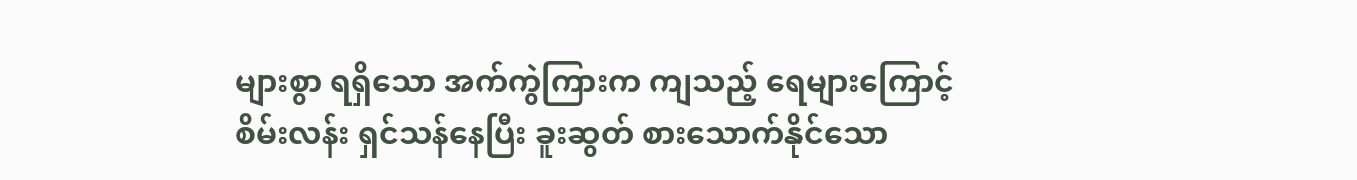များစွာ ရရှိသော အက်ကွဲကြားက ကျသည့် ရေများကြောင့် စိမ်းလန်း ရှင်သန်နေပြီး ခူးဆွတ် စားသောက်နိုင်သော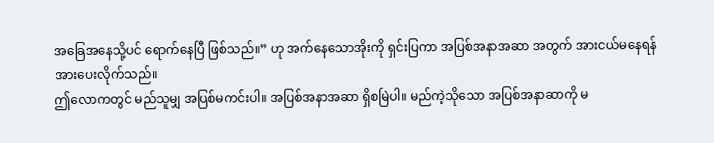အခြေအနေသို့ပင် ရောက်နေပြီ ဖြစ်သည်။” ဟု အက်နေသောအိုးကို ရှင်းပြကာ အပြစ်အနာအဆာ အတွက် အားငယ်မနေရန် အားပေးလိုက်သည်။
ဤလောကတွင် မည်သူမျှ အပြစ်မကင်းပါ။ အပြစ်အနာအဆာ ရှိစမြဲပါ။ မည်ကဲ့သိုသော အပြစ်အနာဆာကို မ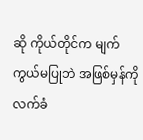ဆို ကိုယ်တိုင်က မျက်ကွယ်မပြုဘဲ အဖြစ်မှန်ကို လက်ခံ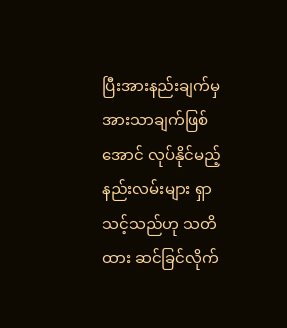ပြီးအားနည်းချက်မှ အားသာချက်ဖြစ်အောင် လုပ်နိုင်မည့် နည်းလမ်းများ ရှာသင့်သည်ဟု သတိထား ဆင်ခြင်လိုက်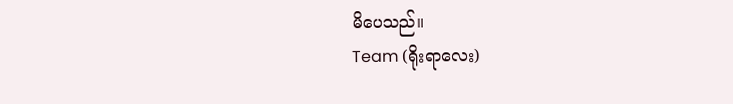မိပေသည်။
Team (ရိုးရာလေး)